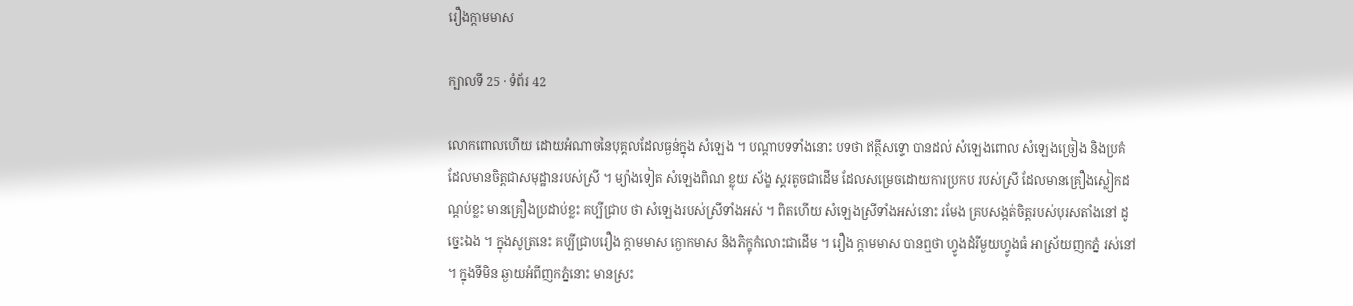រឿងក្តាមមាស

ក្បាលទី 25 · ទំព័រ 42

លោកពោលហើយ ដោយអំណាចនៃបុគ្គលដែលធ្ងន់ក្នុង សំឡេង ។ បណ្តាបទទាំងនោះ បទថា ឥត្ថីសទ្ទោ បានដល់ សំឡេងពោល សំឡេងច្រៀង និងប្រគំ ដែលមានចិត្តជាសមុដ្ឋានរបស់ស្រី ។ ម្យ៉ាងទៀត សំឡេងពិណ ខ្លុយ ស័ង្ខ ស្គរតូចជាដើម ដែលសម្រេចដោយការប្រកប របស់ស្រី ដែលមានគ្រឿងស្លៀកដណ្តប់ខ្លះ មានគ្រឿងប្រដាប់ខ្លះ គប្បីជ្រាប ថា សំឡេងរបស់ស្រីទាំងអស់ ។ ពិតហើយ សំឡេងស្រីទាំងអស់នោះ រមែង គ្របសង្កត់ចិត្តរបស់បុរសតាំងនៅ ដូច្នេះឯង ។ ក្នុងសូត្រនេះ គប្បីជ្រាបរឿង ក្តាមមាស ក្ងោកមាស និងភិក្ខុកំលោះជាដើម ។ រឿង ក្តាមមាស បានឮថា ហ្វូងដំរីមួយហ្វូងធំ អាស្រ័យញកភ្នំ រស់នៅ ។ ក្នុងទីមិន ឆ្ងាយអំពីញកភ្នំនោះ មានស្រះ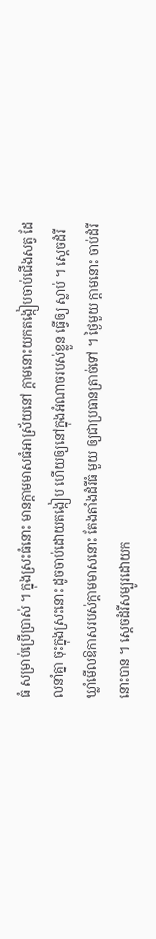ធំ សម្រាប់ប្រើប្រាស់ ។ ក្នុងស្រះធំនោះ មានក្តាមមាសធំអាស្រ័យនៅ ក្តាមនោះយកតង្កៀបចាប់ជើងសត្វ ដែលនាំគ្នា ចុះក្នុងស្រះនោះ ដូចចាប់ដោយតង្កៀប ហើយឲ្យនៅក្នុងអំណាចរបស់ខ្លួន ធ្វើឲ្យ ស្លាប់ ។ ស្តេចដំរីឃ្លាំមើលឱកាសរបស់ក្តាមមាសនោះ តែងតាំងដំរីធំ មួយ ឲ្យជាប្រធានត្រាច់ទៅ ។ ថ្ងៃមួយ ក្តាមនោះ ចាប់ដំរីនោះបាន ។ ស្តេចដំរីសម្បូរដោយក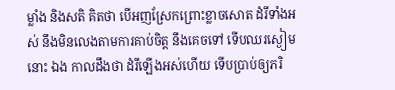ម្លាំង និងសតិ គិតថា បើអញស្រែកព្រោះខ្លាចសោត ដំរីទាំងអស់ នឹងមិនលេងតាមការគាប់ចិត្ត នឹងគេចទៅ ទើបឈរស្ងៀមនោះ ឯង កាលដឹងថា ដំរីឡើងអស់ហើយ ទើបប្រាប់ឲ្យភរិ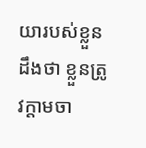យារបស់ខ្លួនដឹងថា ខ្លួនត្រូវក្តាមចា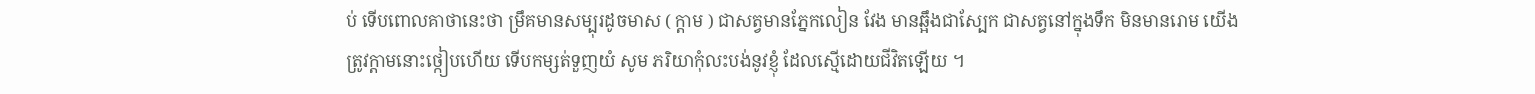ប់ ទើបពោលគាថានេះថា ម្រឹគមានសម្បុរដូចមាស ( ក្តាម ) ជាសត្វមានភ្នែកលៀន វែង មានឆ្អឹងជាស្បែក ជាសត្វនៅក្នុងទឹក មិនមានរោម យើងត្រូវក្តាមនោះថ្កៀបហើយ ទើបកម្សត់ទួញយំ សូម ភរិយាកុំលះបង់នូវខ្ញុំ ដែលស្មើដោយជីវិតឡើយ ។